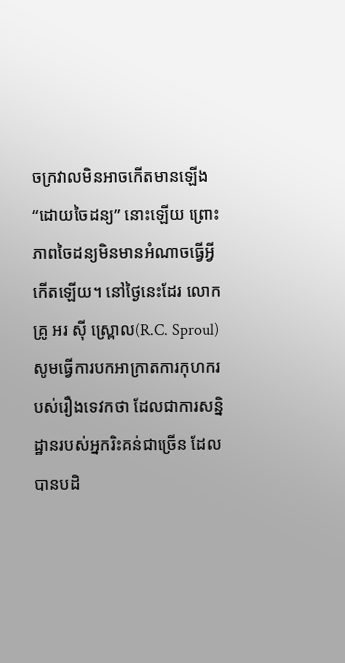ចក្រវាលមិនអាចកើតមានឡើង “ដោយចៃដន្យ” នោះឡើយ ព្រោះភាពចៃដន្យមិនមានអំណាចធ្វើអ្វីកើតឡើយ។ នៅថ្ងៃនេះដែរ លោកគ្រូ អរ ស៊ី ស្រ្ពោល(R.C. Sproul) សូមធ្វើការបកអាក្រាតការកុហករបស់រឿងទេវកថា ដែលជាការសន្និដ្ឋានរបស់អ្នករិះគន់ជាច្រើន ដែលបានបដិ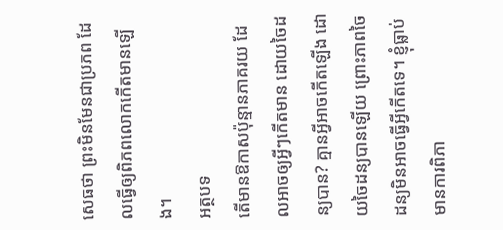សេធថា ព្រះមិនមែនជាប្រភព ដែលធ្វើឲ្យពិភពលោកកើតមានឡើង។
អត្ថបទ
តើមានឱកាសប៉ុន្មានភាគរយ ដែលអាចឲ្យអ្វីៗកើតមាន ដោយចៃដន្យបាន? គ្មានអ្វីអាចកើតឡើង ដោយចៃដន្យបានឡើយ ព្រោះភាពចៃដន្យមិនអាចធ្វើអ្វីកើតទេ។ ខ្ញុំធ្លាប់មានការពិភា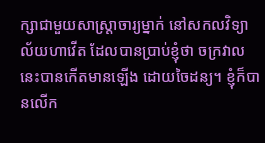ក្សាជាមួយសាស្ត្រាចារ្យម្នាក់ នៅសកលវិទ្យាល័យហាវើត ដែលបានប្រាប់ខ្ញុំថា ចក្រវាលនេះបានកើតមានឡើង ដោយចៃដន្យ។ ខ្ញុំក៏បានលើក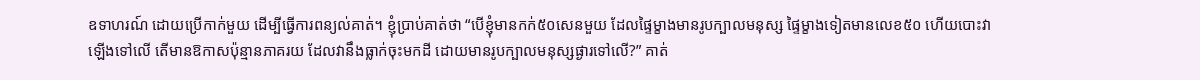ឧទាហរណ៍ ដោយប្រើកាក់មួយ ដើម្បីធ្វើការពន្យល់គាត់។ ខ្ញុំប្រាប់គាត់ថា “បើខ្ញុំមានកក់៥០សេនមួយ ដែលផ្ទៃម្ខាងមានរូបក្បាលមនុស្ស ផ្ទៃម្ខាងទៀតមានលេខ៥០ ហើយបោះវាឡើងទៅលើ តើមានឱកាសប៉ុន្មានភាគរយ ដែលវានឹងធ្លាក់ចុះមកដី ដោយមានរូបក្បាលមនុស្សផ្ងារទៅលើ?” គាត់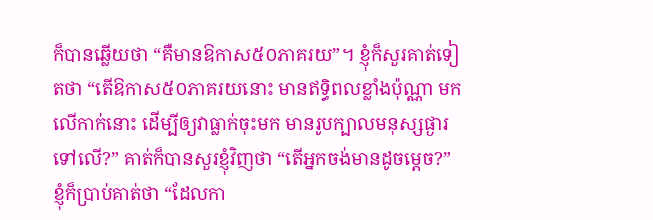ក៏បានឆ្លើយថា “គឺមានឱកាស៥០ភាគរយ”។ ខ្ញុំក៏សួរគាត់ទៀតថា “តើឱកាស៥០ភាគរយនោះ មានឥទ្ធិពលខ្លាំងប៉ុណ្ណា មកលើកាក់នោះ ដើម្បីឲ្យវាធ្លាក់ចុះមក មានរូបក្បាលមនុស្សផ្ងារទៅលើ?” គាត់ក៏បានសួរខ្ញុំវិញថា “តើអ្នកចង់មានដូចម្តេច?” ខ្ញុំក៏ប្រាប់គាត់ថា “ដែលកា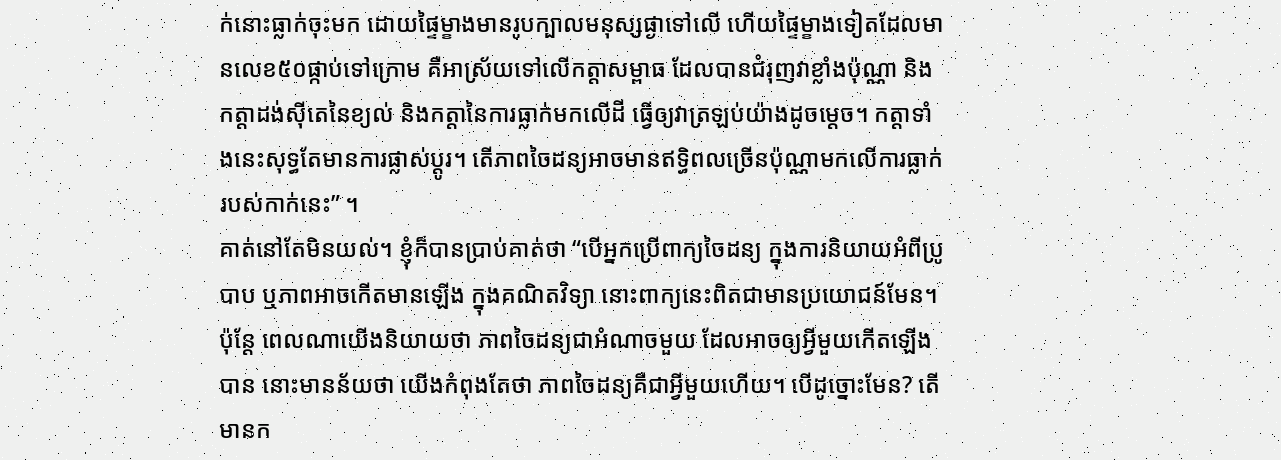ក់នោះធ្លាក់ចុះមក ដោយផ្ទៃម្ខាងមានរូបក្បាលមនុស្សផ្ងាទៅលើ ហើយផ្ទៃម្ខាងទៀតដែលមានលេខ៥០ផ្កាប់ទៅក្រោម គឺអាស្រ័យទៅលើកត្តាសម្ពាធ ដែលបានជំរុញវាខ្លាំងប៉ុណ្ណា និងកត្តាដង់ស៊ីតេនៃខ្យល់ និងកត្តានៃការធ្លាក់មកលើដី ធ្វើឲ្យវាត្រឡប់យ៉ាងដូចម្តេច។ កត្តាទាំងនេះសុទ្ធតែមានការផ្លាស់ប្តូរ។ តើភាពចៃដន្យអាចមានឥទ្ធិពលច្រើនប៉ុណ្ណាមកលើការធ្លាក់របស់កាក់នេះ” ។
គាត់នៅតែមិនយល់។ ខ្ញុំក៏បានប្រាប់គាត់ថា “បើអ្នកប្រើពាក្យចៃដន្យ ក្នុងការនិយាយអំពីប្រូបាប ឬភាពអាចកើតមានឡើង ក្នុងគណិតវិទ្យា នោះពាក្យនេះពិតជាមានប្រយោជន៍មែន។ ប៉ុន្តែ ពេលណាយើងនិយាយថា ភាពចៃដន្យជាអំណាចមួយ ដែលអាចឲ្យអ្វីមួយកើតឡើងបាន នោះមានន័យថា យើងកំពុងតែថា ភាពចៃដន្យគឺជាអ្វីមួយហើយ។ បើដូច្នោះមែន? តើមានក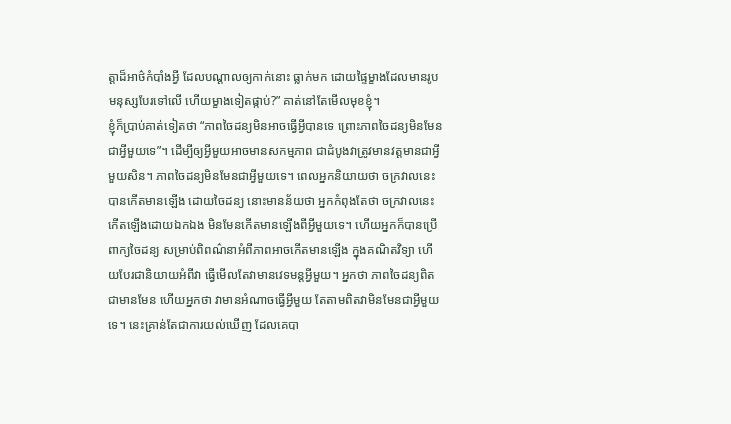ត្តាដ៏អាថ៌កំបាំងអ្វី ដែលបណ្តាលឲ្យកាក់នោះ ធ្លាក់មក ដោយផ្ទៃម្ខាងដែលមានរូបមនុស្សបែរទៅលើ ហើយម្ខាងទៀតផ្កាប់?” គាត់នៅតែមើលមុខខ្ញុំ។
ខ្ញុំក៏ប្រាប់គាត់ទៀតថា “ភាពចៃដន្យមិនអាចធ្វើអ្វីបានទេ ព្រោះភាពចៃដន្យមិនមែនជាអ្វីមួយទេ”។ ដើម្បីឲ្យអ្វីមួយអាចមានសកម្មភាព ជាដំបូងវាត្រូវមានវត្តមានជាអ្វីមួយសិន។ ភាពចៃដន្យមិនមែនជាអ្វីមួយទេ។ ពេលអ្នកនិយាយថា ចក្រវាលនេះបានកើតមានឡើង ដោយចៃដន្យ នោះមានន័យថា អ្នកកំពុងតែថា ចក្រវាលនេះកើតឡើងដោយឯកឯង មិនមែនកើតមានឡើងពីអ្វីមួយទេ។ ហើយអ្នកក៏បានប្រើពាក្យចៃដន្យ សម្រាប់ពិពណ៌នាអំពីភាពអាចកើតមានឡើង ក្នុងគណិតវិទ្យា ហើយបែរជានិយាយអំពីវា ធ្វើមើលតែវាមានវេទមន្តអ្វីមួយ។ អ្នកថា ភាពចៃដន្យពិតជាមានមែន ហើយអ្នកថា វាមានអំណាចធ្វើអ្វីមួយ តែតាមពិតវាមិនមែនជាអ្វីមួយទេ។ នេះគ្រាន់តែជាការយល់ឃើញ ដែលគេបា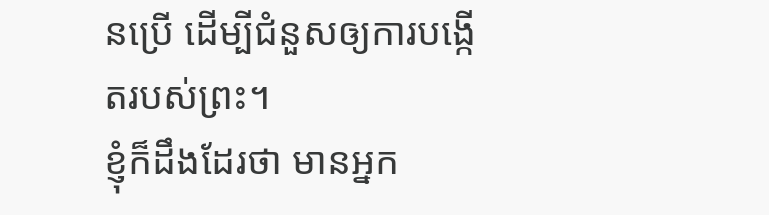នប្រើ ដើម្បីជំនួសឲ្យការបង្កើតរបស់ព្រះ។
ខ្ញុំក៏ដឹងដែរថា មានអ្នក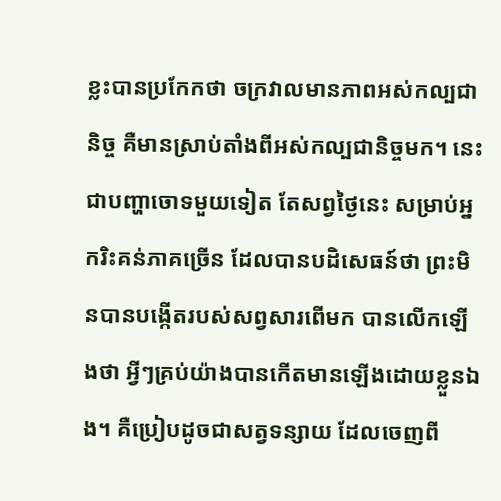ខ្លះបានប្រកែកថា ចក្រវាលមានភាពអស់កល្បជានិច្ច គឺមានស្រាប់តាំងពីអស់កល្បជានិច្ចមក។ នេះជាបញ្ហាចោទមួយទៀត តែសព្វថ្ងៃនេះ សម្រាប់អ្នករិះគន់ភាគច្រើន ដែលបានបដិសេធន៍ថា ព្រះមិនបានបង្កើតរបស់សព្វសារពើមក បានលើកឡើងថា អ្វីៗគ្រប់យ៉ាងបានកើតមានឡើងដោយខ្លួនឯង។ គឺប្រៀបដូចជាសត្វទន្សាយ ដែលចេញពី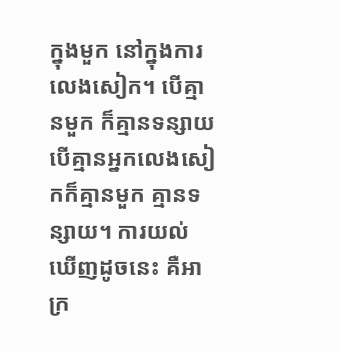ក្នុងមួក នៅក្នុងការលេងសៀក។ បើគ្មានមួក ក៏គ្មានទន្សាយ បើគ្មានអ្នកលេងសៀកក៏គ្មានមួក គ្មានទន្សាយ។ ការយល់ឃើញដូចនេះ គឺអាក្រ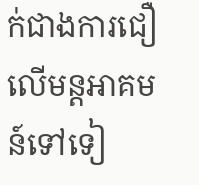ក់ជាងការជឿលើមន្តអាគមន៍ទៅទៀ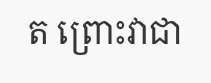ត ព្រោះវាជា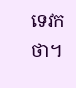ទេវកថា។